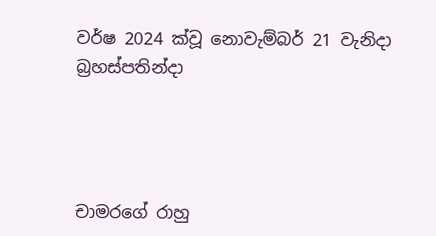වර්ෂ 2024 ක්වූ නොවැම්බර් 21 වැනිදා බ්‍රහස්පතින්දා




චාමරගේ රාහු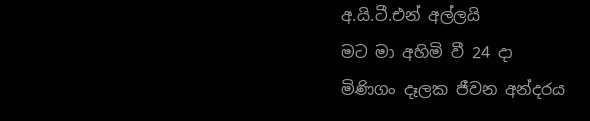අ.යි.ටී.එන් අල්ලයි
මට මා අහිමි වී 24 දා
මිණිගං දෑලක ජීවන අන්දරය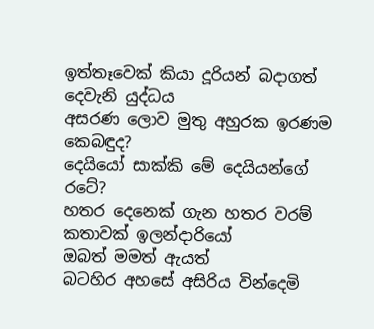ඉත්තෑවෙක් කියා දූරියන් බදාගත් දෙවැනි යුද්ධය
අසරණ ලොව මුතු අහුරක ඉරණම කෙබඳුද?
දෙයියෝ සාක්කි මේ දෙයියන්ගේ රටේ?
හතර දෙනෙක් ගැන හතර වරම් කතාවක් ඉලන්දාරියෝ
ඔබත් මමත් ඇයත්
බටහිර අහසේ අසිරිය වින්දෙමි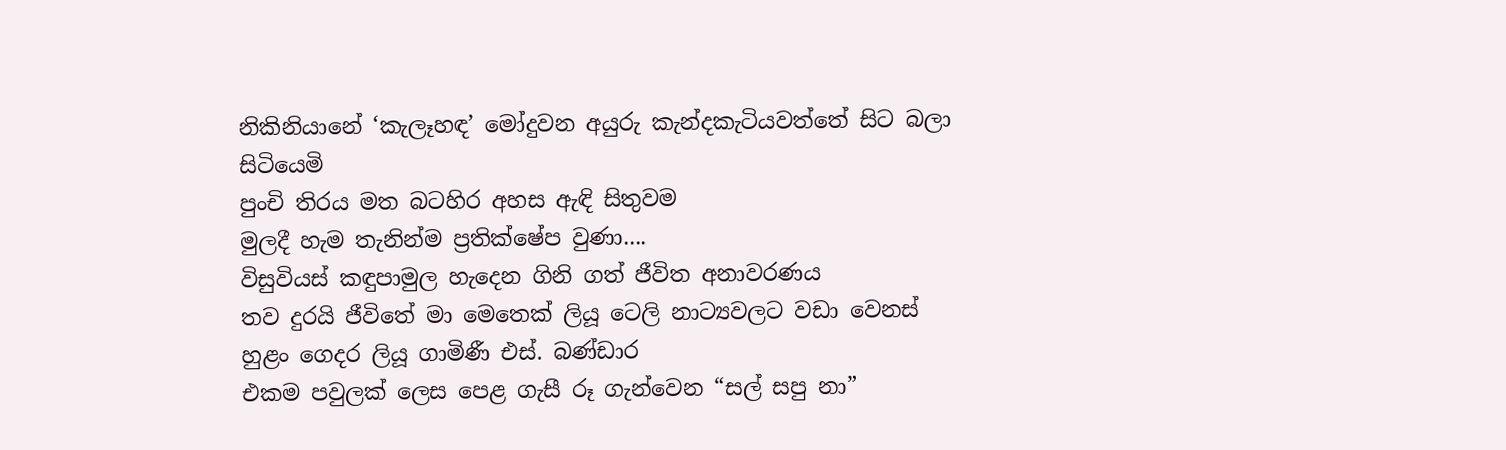නිකිනියානේ ‘කැලෑහඳ’ මෝදුවන අයුරු කැන්දකැටියවත්තේ සිට බලා සිටියෙමි
පුංචි තිරය මත බටහිර අහස ඇඳි සිතුවම
මුලදී හැම තැනින්ම ප්‍රතික්ෂේප වුණා....
විසුවියස් කඳුපාමුල හැදෙන ගිනි ගත් ජීවිත අනාවරණය
තව දුරයි ජීවිතේ මා මෙතෙක් ලියූ ටෙලි නාට්‍යවලට වඩා වෙනස්
හුළං ගෙදර ලියූ ගාමිණී එස්. බණ්ඩාර
එකම පවුලක් ලෙස පෙළ ගැසී රූ ගැන්වෙන “සල් සපු නා”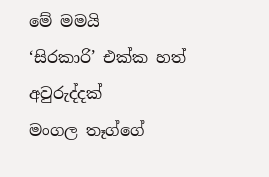මේ මමයි
‘සිරකාරි’ එක්ක හත් අවුරුද්දක්
මංගල තෑග්ගේ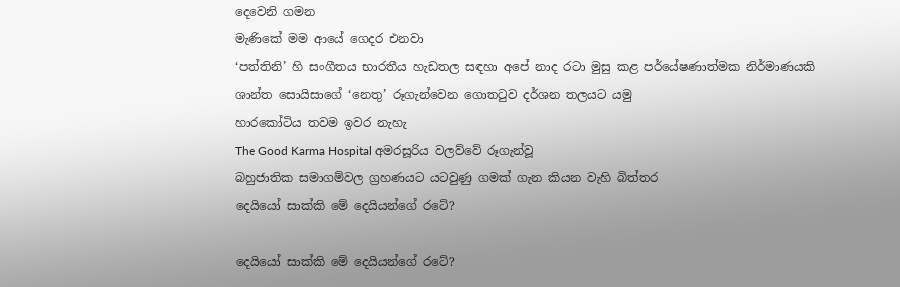දෙවෙනි ගමන
මැණිකේ මම ආයේ ගෙදර එනවා
‘පත්තිනි’ හි සංගීතය භාරතීය හැඩතල සඳහා අපේ නාද රටා මුසු කළ පර්යේෂණාත්මක නිර්මාණයකි
ශාන්ත සොයිසාගේ ‘නෙතු’ රූගැන්වෙන ගොතටුව දර්ශන තලයට යමු
හාරකෝටිය තවම ඉවර නැහැ
The Good Karma Hospital අමරසූරිය වලව්වේ රූගැන්වූ
බහුජාතික සමාගම්වල ග්‍රහණයට යටවුණු ගමක් ගැන කියන වැහි බිත්තර
දෙයියෝ සාක්කි මේ දෙයියන්ගේ රටේ?

දෙයියෝ සාක්කි මේ දෙයියන්ගේ රටේ?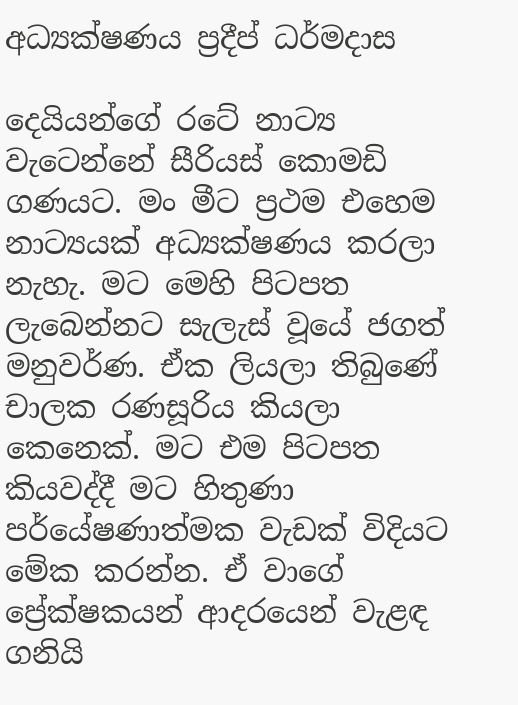අධ්‍යක්ෂණය ප්‍රදීප් ධර්මදාස

දෙයියන්ගේ රටේ නාට්‍ය වැටෙන්නේ සීරියස් කොමඩි ගණයට. මං මීට ප්‍රථම එහෙම නාට්‍යයක් අධ්‍යක්ෂණය කරලා නැහැ. මට මෙහි පිටපත ලැබෙන්නට සැලැස් වූයේ ජගත් මනුවර්ණ. ඒක ලියලා තිබුණේ චාලක රණසූරිය කියලා කෙනෙක්. මට එම පිටපත කියවද්දී මට හිතුණා පර්යේෂණාත්මක වැඩක් විදියට මේක කරන්න. ඒ වාගේ ප්‍රේක්ෂකයන් ආදරයෙන් වැළඳ ගනියි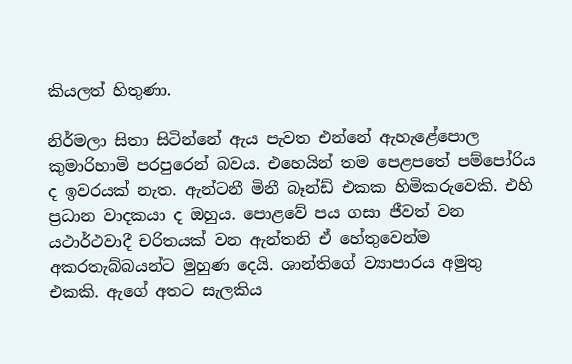කියලත් හිතුණා.

නිර්මලා සිතා සිටින්නේ ඇය පැවත එන්නේ ඇහැළේපොල කුමාරිහාමි පරපුරෙන් බවය. එහෙයින් තම පෙළපතේ පම්පෝරිය ද ඉවරයක් නැත. ඇන්ටනී මිනී බෑන්ඩ් එකක හිමිකරුවෙකි. එහි ප්‍රධාන වාදකයා ද ඔහුය. පොළවේ පය ගසා ජීවත් වන යථාර්ථවාදී චරිතයක් වන ඇන්තනි ඒ හේතුවෙන්ම අකරතැබ්බයන්ට මුහුණ දෙයි. ශාන්තිගේ ව්‍යාපාරය අමුතු එකකි. ඇගේ අතට සැලකිය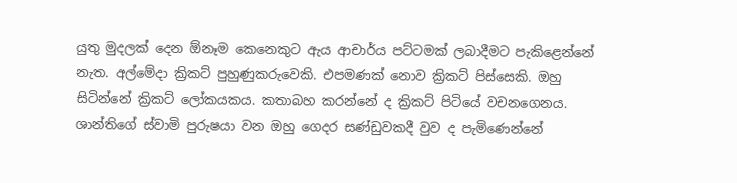යුතු මුදලක් දෙන ඕනෑම කෙනෙකුට ඇය ආචාර්ය පට්ටමක් ලබාදීමට පැකිළෙන්නේ නැත. අල්මේදා ක්‍රිකට් පුහුණුකරුවෙකි. එපමණක් නොව ක්‍රිකට් පිස්සෙකි. ඔහු සිටින්නේ ක්‍රිකට් ලෝකයකය. කතාබහ කරන්නේ ද ක්‍රිකට් පිටියේ වචනගෙනය. ශාන්තිගේ ස්වාමි පුරුෂයා වන ඔහු ගෙදර සණ්ඩුවකදී වුව ද පැමිණෙන්නේ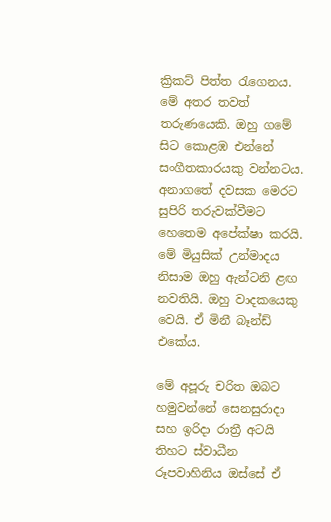ක්‍රිකට් පිත්ත රැගෙනය. මේ අතර තවත් තරුණයෙකි. ඔහු ගමේ සිට කොළඹ එන්නේ සංගීතකාරයකු වන්නටය. අනාගතේ දවසක මෙරට සුපිරි තරුවක්වීමට හෙතෙම අපේක්ෂා කරයි. මේ මියුසික් උන්මාදය නිසාම ඔහු ඇන්ටනි ළඟ නවතියි. ඔහු වාදකයෙකු වෙයි. ඒ මිනී බෑන්ඩ් එකේය.

මේ අපූරු චරිත ඔබට හමුවන්නේ සෙනසුරාදා සහ ඉරිදා රාත්‍රී අටයි තිහට ස්වාධීන රූපවාහිනිය ඔස්සේ ඒ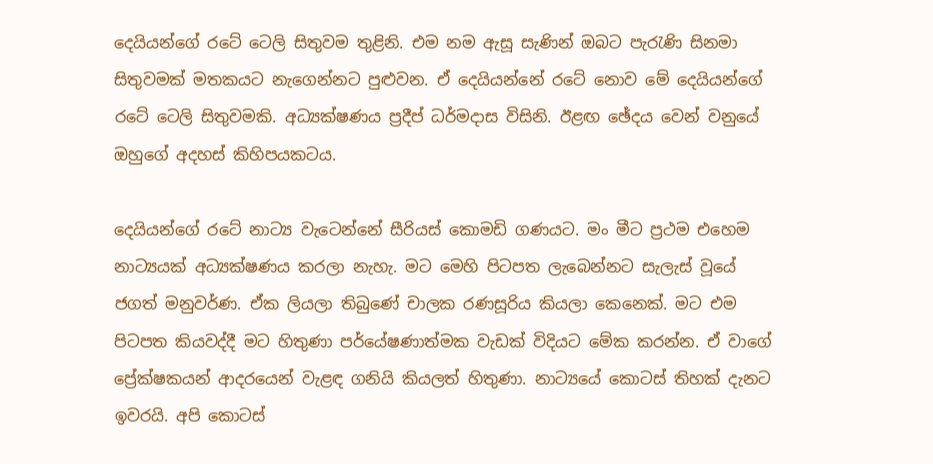දෙයියන්ගේ රටේ ටෙලි සිතුවම තුළිනි. එම නම ඇසූ සැණින් ඔබට පැරැණි සිනමා සිතුවමක් මතකයට නැගෙන්නට පුළුවන. ඒ දෙයියන්නේ රටේ නොව මේ දෙයියන්ගේ රටේ ටෙලි සිතුවමකි. අධ්‍යක්ෂණය ප්‍රදීප් ධර්මදාස විසිනි. ඊළඟ ඡේදය වෙන් වනුයේ ඔහුගේ අදහස් කිහිපයකටය.

දෙයියන්ගේ රටේ නාට්‍ය වැටෙන්නේ සීරියස් කොමඩි ගණයට. මං මීට ප්‍රථම එහෙම නාට්‍යයක් අධ්‍යක්ෂණය කරලා නැහැ. මට මෙහි පිටපත ලැබෙන්නට සැලැස් වූයේ ජගත් මනුවර්ණ. ඒක ලියලා තිබුණේ චාලක රණසූරිය කියලා කෙනෙක්. මට එම පිටපත කියවද්දී මට හිතුණා පර්යේෂණාත්මක වැඩක් විදියට මේක කරන්න. ඒ වාගේ ප්‍රේක්ෂකයන් ආදරයෙන් වැළඳ ගනියි කියලත් හිතුණා. නාට්‍යයේ කොටස් තිහක් දැනට ඉවරයි. අපි කොටස්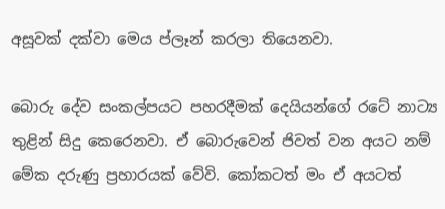අසූවක් දක්වා මෙය ප්ලෑන් කරලා තියෙනවා.

බොරු දේව සංකල්පයට පහරදීමක් දෙයියන්ගේ රටේ නාට්‍ය තුළින් සිදු කෙරෙනවා. ඒ බොරුවෙන් ජිවත් වන අයට නම් මේක දරුණු ප්‍රහාරයක් වේවි. කෝකටත් මං ඒ අයටත්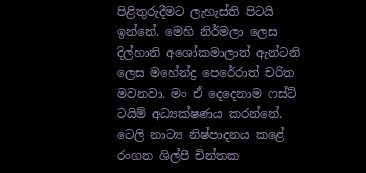පිළිතුරුදීමට ලැහැස්ති පිටයි ඉන්නේ. මෙහි නිර්මලා ලෙස දිල්හානි අශෝකමාලාත් ඇන්ටනි ලෙස මහේන්ද්‍ර පෙරේරාත් චරිත මවනවා. මං ඒ දෙදෙනාම ෆස්ට් ටයිම් අධ්‍යක්ෂණය කරන්නේ. ටෙලි නාට්‍ය නිෂ්පාදනය කළේ රංගන ශිල්පී චින්තක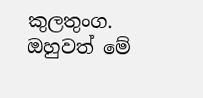කුලතුංග. ඔහුවත් මේ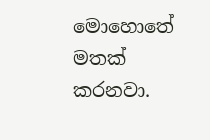මොහොතේ මතක් කරනවා.